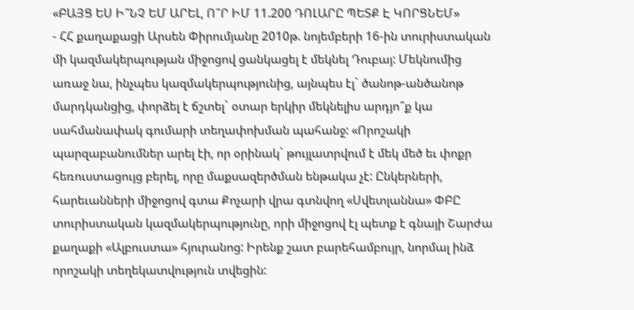«ԲԱՅՑ ԵՍ Ի՞ՆՉ ԵՄ ԱՐԵԼ, Ո՞Ր ԻՄ 11.200 ԴՈԼԱՐԸ ՊԵՏՔ Է ԿՈՐՑՆԵՄ»
- ՀՀ քաղաքացի Արսեն Փիրումյանը 2010թ. նոյեմբերի 16-ին տուրիստական մի կազմակերպության միջոցով ցանկացել է մեկնել Դուբայ: Մեկնումից առաջ նա, ինչպես կազմակերպությունից, այնպես էլ` ծանոթ-անծանոթ մարդկանցից, փորձել է ճշտել` օտար երկիր մեկնելիս արդյո՞ք կա սահմանափակ գումարի տեղափոխման պահանջ: «Որոշակի պարզաբանումներ արել էի, որ օրինակ` թույլատրվում է մեկ մեծ եւ փոքր հեռուստացույց բերել, որը մաքսազերծման ենթակա չէ: Ընկերների, հարեւանների միջոցով գտա Քոչարի վրա գտնվող «Սվետլաննա» ՓԲԸ տուրիստական կազմակերպությունը, որի միջոցով էլ պետք է գնայի Շարժա քաղաքի «Ալբուստա» հյուրանոց: Իրենք շատ բարեհամբույր, նորմալ ինձ որոշակի տեղեկատվություն տվեցին: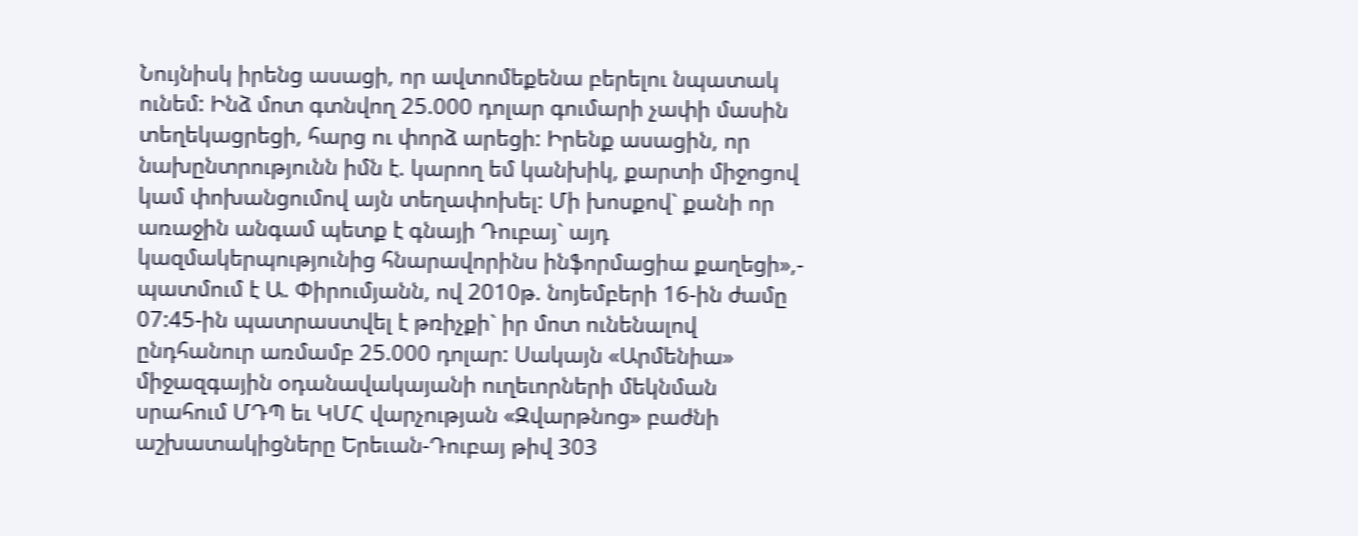Նույնիսկ իրենց ասացի, որ ավտոմեքենա բերելու նպատակ ունեմ: Ինձ մոտ գտնվող 25.000 դոլար գումարի չափի մասին տեղեկացրեցի, հարց ու փորձ արեցի: Իրենք ասացին, որ նախընտրությունն իմն է. կարող եմ կանխիկ, քարտի միջոցով կամ փոխանցումով այն տեղափոխել: Մի խոսքով` քանի որ առաջին անգամ պետք է գնայի Դուբայ` այդ կազմակերպությունից հնարավորինս ինֆորմացիա քաղեցի»,- պատմում է Ա. Փիրումյանն, ով 2010թ. նոյեմբերի 16-ին ժամը 07:45-ին պատրաստվել է թռիչքի` իր մոտ ունենալով ընդհանուր առմամբ 25.000 դոլար: Սակայն «Արմենիա» միջազգային օդանավակայանի ուղեւորների մեկնման սրահում ՄԴՊ եւ ԿՄՀ վարչության «Զվարթնոց» բաժնի աշխատակիցները Երեւան-Դուբայ թիվ 303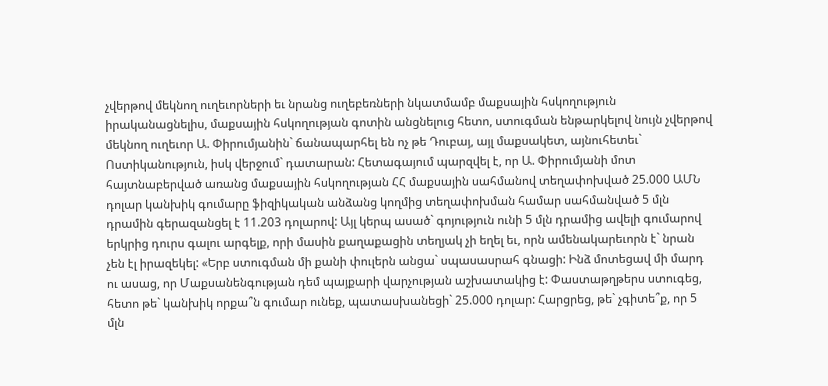չվերթով մեկնող ուղեւորների եւ նրանց ուղեբեռների նկատմամբ մաքսային հսկողություն իրականացնելիս, մաքսային հսկողության գոտին անցնելուց հետո, ստուգման ենթարկելով նույն չվերթով մեկնող ուղեւոր Ա. Փիրումյանին` ճանապարհել են ոչ թե Դուբայ, այլ մաքսակետ, այնուհետեւ` Ոստիկանություն, իսկ վերջում` դատարան: Հետագայում պարզվել է, որ Ա. Փիրումյանի մոտ հայտնաբերված առանց մաքսային հսկողության ՀՀ մաքսային սահմանով տեղափոխված 25.000 ԱՄՆ դոլար կանխիկ գումարը ֆիզիկական անձանց կողմից տեղափոխման համար սահմանված 5 մլն դրամին գերազանցել է 11.203 դոլարով: Այլ կերպ ասած` գոյություն ունի 5 մլն դրամից ավելի գումարով երկրից դուրս գալու արգելք, որի մասին քաղաքացին տեղյակ չի եղել եւ, որն ամենակարեւորն է` նրան չեն էլ իրազեկել: «Երբ ստուգման մի քանի փուլերն անցա` սպասասրահ գնացի: Ինձ մոտեցավ մի մարդ ու ասաց, որ Մաքսանենգության դեմ պայքարի վարչության աշխատակից է: Փաստաթղթերս ստուգեց, հետո թե` կանխիկ որքա՞ն գումար ունեք, պատասխանեցի` 25.000 դոլար: Հարցրեց, թե` չգիտե՞ք, որ 5 մլն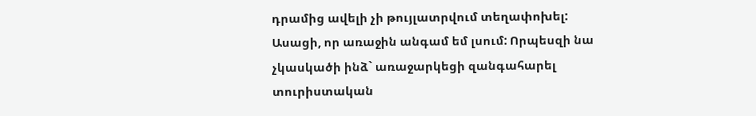դրամից ավելի չի թույլատրվում տեղափոխել: Ասացի, որ առաջին անգամ եմ լսում: Որպեսզի նա չկասկածի ինձ` առաջարկեցի զանգահարել տուրիստական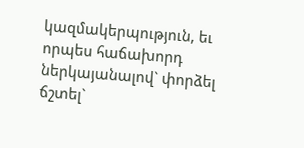կազմակերպություն, եւ որպես հաճախորդ ներկայանալով` փորձել ճշտել`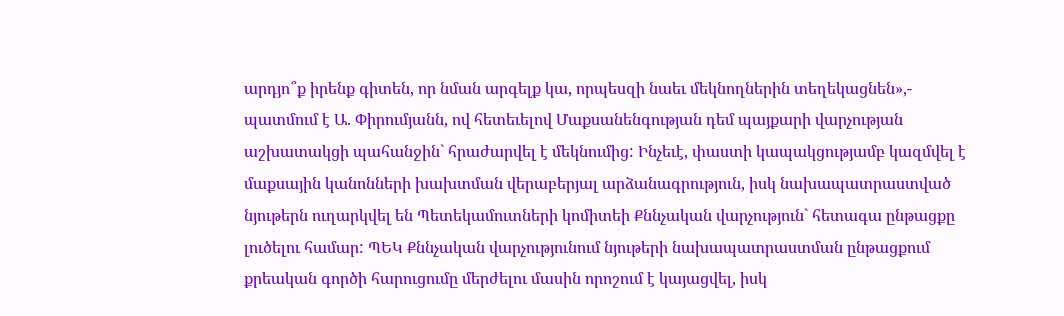արդյո՞ք իրենք գիտեն, որ նման արգելք կա, որպեսզի նաեւ մեկնողներին տեղեկացնեն»,- պատմում է Ա. Փիրումյանն, ով հետեւելով Մաքսանենգության դեմ պայքարի վարչության աշխատակցի պահանջին` հրաժարվել է մեկնումից: Ինչեւէ, փաստի կապակցությամբ կազմվել է մաքսային կանոնների խախտման վերաբերյալ արձանագրություն, իսկ նախապատրաստված նյութերն ուղարկվել են Պետեկամուտների կոմիտեի Քննչական վարչություն` հետագա ընթացքը լուծելու համար: ՊԵԿ Քննչական վարչությունում նյութերի նախապատրաստման ընթացքում քրեական գործի հարուցումը մերժելու մասին որոշում է կայացվել, իսկ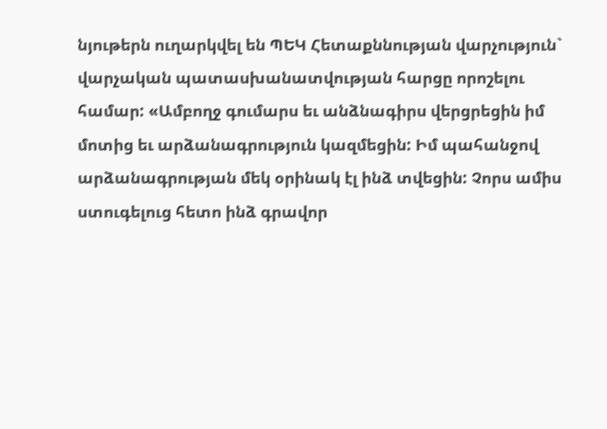նյութերն ուղարկվել են ՊԵԿ Հետաքննության վարչություն` վարչական պատասխանատվության հարցը որոշելու համար: «Ամբողջ գումարս եւ անձնագիրս վերցրեցին իմ մոտից եւ արձանագրություն կազմեցին: Իմ պահանջով արձանագրության մեկ օրինակ էլ ինձ տվեցին: Չորս ամիս ստուգելուց հետո ինձ գրավոր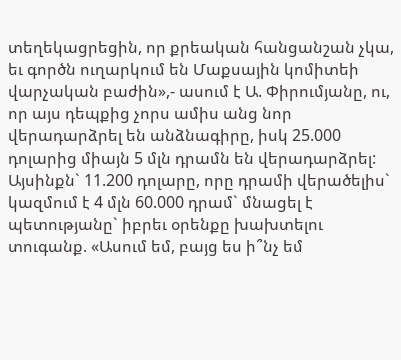տեղեկացրեցին, որ քրեական հանցանշան չկա, եւ գործն ուղարկում են Մաքսային կոմիտեի վարչական բաժին»,- ասում է Ա. Փիրումյանը, ու, որ այս դեպքից չորս ամիս անց նոր վերադարձրել են անձնագիրը, իսկ 25.000 դոլարից միայն 5 մլն դրամն են վերադարձրել: Այսինքն` 11.200 դոլարը, որը դրամի վերածելիս` կազմում է 4 մլն 60.000 դրամ` մնացել է պետությանը` իբրեւ օրենքը խախտելու տուգանք. «Ասում եմ, բայց ես ի՞նչ եմ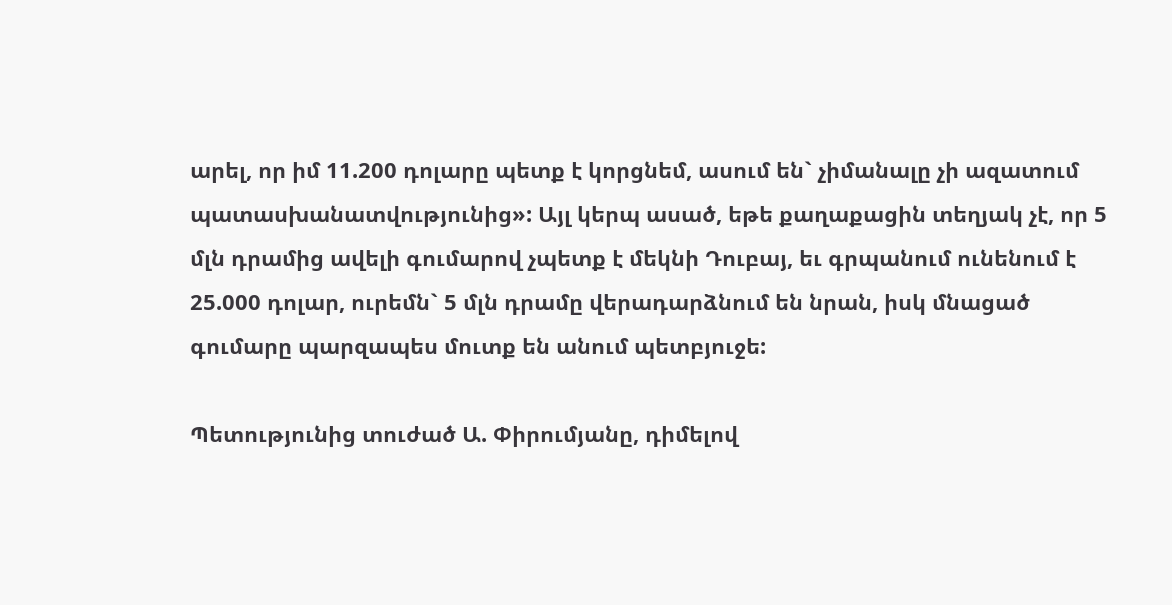արել, որ իմ 11.200 դոլարը պետք է կորցնեմ, ասում են` չիմանալը չի ազատում պատասխանատվությունից»: Այլ կերպ ասած, եթե քաղաքացին տեղյակ չէ, որ 5 մլն դրամից ավելի գումարով չպետք է մեկնի Դուբայ, եւ գրպանում ունենում է 25.000 դոլար, ուրեմն` 5 մլն դրամը վերադարձնում են նրան, իսկ մնացած գումարը պարզապես մուտք են անում պետբյուջե:

Պետությունից տուժած Ա. Փիրումյանը, դիմելով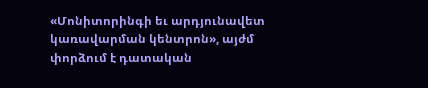«Մոնիտորինգի եւ արդյունավետ կառավարման կենտրոն», այժմ փորձում է դատական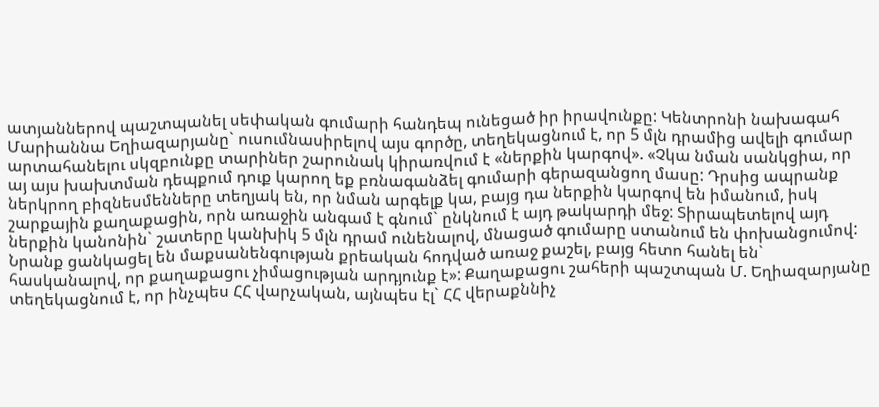ատյաններով պաշտպանել սեփական գումարի հանդեպ ունեցած իր իրավունքը: Կենտրոնի նախագահ Մարիաննա Եղիազարյանը` ուսումնասիրելով այս գործը, տեղեկացնում է, որ 5 մլն դրամից ավելի գումար արտահանելու սկզբունքը տարիներ շարունակ կիրառվում է «ներքին կարգով». «Չկա նման սանկցիա, որ այ այս խախտման դեպքում դուք կարող եք բռնագանձել գումարի գերազանցող մասը: Դրսից ապրանք ներկրող բիզնեսմենները տեղյակ են, որ նման արգելք կա, բայց դա ներքին կարգով են իմանում, իսկ շարքային քաղաքացին, որն առաջին անգամ է գնում` ընկնում է այդ թակարդի մեջ: Տիրապետելով այդ ներքին կանոնին` շատերը կանխիկ 5 մլն դրամ ունենալով, մնացած գումարը ստանում են փոխանցումով: Նրանք ցանկացել են մաքսանենգության քրեական հոդված առաջ քաշել, բայց հետո հանել են` հասկանալով, որ քաղաքացու չիմացության արդյունք է»: Քաղաքացու շահերի պաշտպան Մ. Եղիազարյանը տեղեկացնում է, որ ինչպես ՀՀ վարչական, այնպես էլ` ՀՀ վերաքննիչ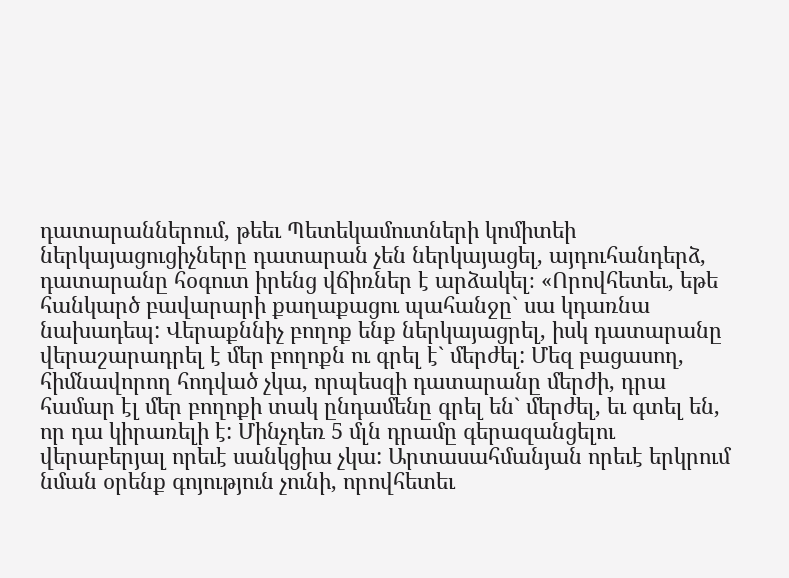դատարաններում, թեեւ Պետեկամուտների կոմիտեի ներկայացուցիչները դատարան չեն ներկայացել, այդուհանդերձ, դատարանը հօգուտ իրենց վճիռներ է արձակել։ «Որովհետեւ, եթե հանկարծ բավարարի քաղաքացու պահանջը` սա կդառնա նախադեպ: Վերաքննիչ բողոք ենք ներկայացրել, իսկ դատարանը վերաշարադրել է մեր բողոքն ու գրել է` մերժել: Մեզ բացասող, հիմնավորող հոդված չկա, որպեսզի դատարանը մերժի, դրա համար էլ մեր բողոքի տակ ընդամենը գրել են` մերժել, եւ գտել են, որ դա կիրառելի է: Մինչդեռ 5 մլն դրամը գերազանցելու վերաբերյալ որեւէ սանկցիա չկա: Արտասահմանյան որեւէ երկրում նման օրենք գոյություն չունի, որովհետեւ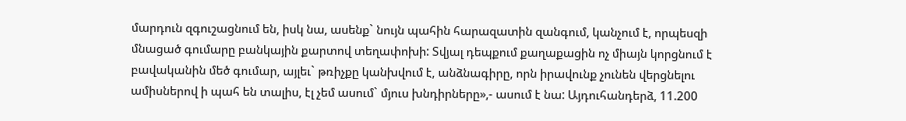մարդուն զգուշացնում են, իսկ նա, ասենք` նույն պահին հարազատին զանգում, կանչում է, որպեսզի մնացած գումարը բանկային քարտով տեղափոխի: Տվյալ դեպքում քաղաքացին ոչ միայն կորցնում է բավականին մեծ գումար, այլեւ` թռիչքը կանխվում է, անձնագիրը, որն իրավունք չունեն վերցնելու ամիսներով ի պահ են տալիս, էլ չեմ ասում` մյուս խնդիրները»,- ասում է նա: Այդուհանդերձ, 11.200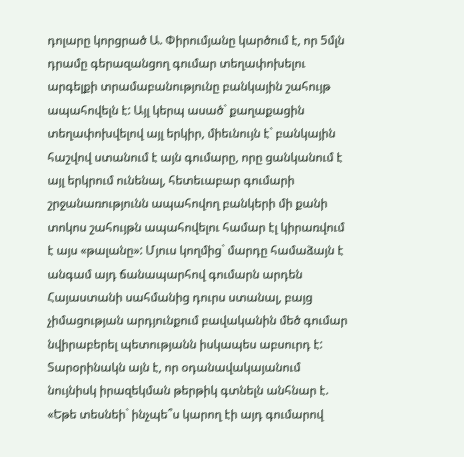դոլարը կորցրած Ա. Փիրումյանը կարծում է, որ 5մլն դրամը գերազանցող գումար տեղափոխելու արգելքի տրամաբանությունը բանկային շահույթ ապահովելն է: Այլ կերպ ասած` քաղաքացին տեղափոխվելով այլ երկիր, միեւնույն է` բանկային հաշվով ստանում է այն գումարը, որը ցանկանում է այլ երկրում ունենալ, հետեւաբար գումարի շրջանառությունն ապահովող բանկերի մի քանի տոկոս շահույթն ապահովելու համար էլ կիրառվում է այս «թալանը»: Մյուս կողմից` մարդը համաձայն է անգամ այդ ճանապարհով գումարն արդեն Հայաստանի սահմանից դուրս ստանալ, բայց չիմացության արդյունքում բավականին մեծ գումար նվիրաբերել պետությանն իսկապես աբսուրդ է: Տարօրինակն այն է, որ օդանավակայանում նույնիսկ իրազեկման թերթիկ գտնելն անհնար է. «Եթե տեսնեի` ինչպե՞ս կարող էի այդ գումարով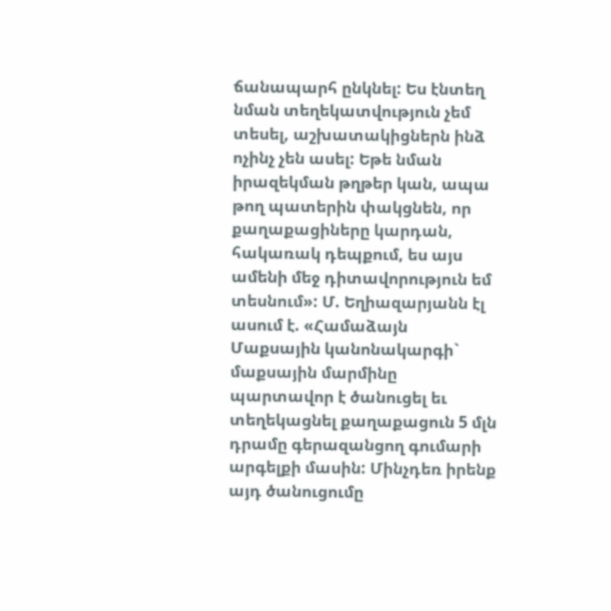ճանապարհ ընկնել: Ես էնտեղ նման տեղեկատվություն չեմ տեսել, աշխատակիցներն ինձ ոչինչ չեն ասել: Եթե նման իրազեկման թղթեր կան, ապա թող պատերին փակցնեն, որ քաղաքացիները կարդան, հակառակ դեպքում, ես այս ամենի մեջ դիտավորություն եմ տեսնում»: Մ. Եղիազարյանն էլ ասում է. «Համաձայն Մաքսային կանոնակարգի` մաքսային մարմինը պարտավոր է ծանուցել եւ տեղեկացնել քաղաքացուն 5 մլն դրամը գերազանցող գումարի արգելքի մասին: Մինչդեռ իրենք այդ ծանուցումը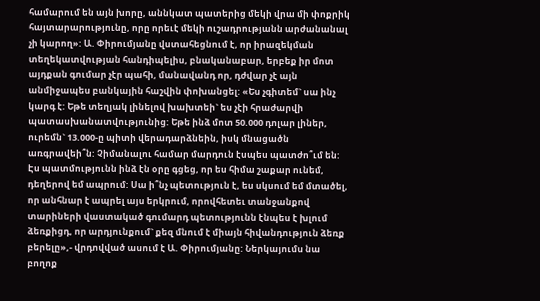համարում են այն խորը, աննկատ պատերից մեկի վրա մի փոքրիկ հայտարարությունը, որը որեւէ մեկի ուշադրությանն արժանանալ չի կարող»: Ա. Փիրումյանը վստահեցնում է, որ իրազեկման տեղեկատվության հանդիպելիս, բնականաբար, երբեք իր մոտ այդքան գումար չէր պահի, մանավանդ որ, դժվար չէ այն անմիջապես բանկային հաշվին փոխանցել: «Ես չգիտեմ` սա ինչ կարգ է: Եթե տեղյակ լինելով խախտեի` ես չէի հրաժարվի պատասխանատվությունից: Եթե ինձ մոտ 50.000 դոլար լիներ, ուրեմն` 13.000-ը պիտի վերադարձնեին, իսկ մնացածն առգրավեի՞ն: Չիմանալու համար մարդուն էսպես պատժո՞ւմ են: Էս պատմությունն ինձ էն օրը գցեց, որ ես հիմա շաքար ունեմ, դեղերով եմ ապրում: Սա ի՞նչ պետություն է, ես սկսում եմ մտածել, որ անհնար է ապրել այս երկրում, որովհետեւ տանջանքով տարիների վաստակած գումարդ պետությունն էնպես է խլում ձեռքիցդ, որ արդյունքում` քեզ մնում է միայն հիվանդություն ձեռք բերելը»,- վրդովված ասում է Ա. Փիրումյանը: Ներկայումս նա բողոք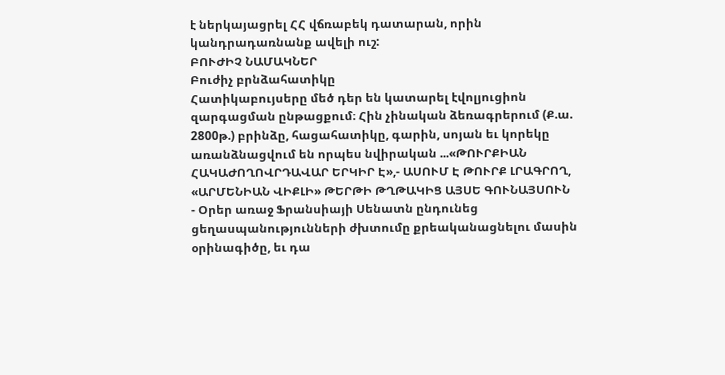է ներկայացրել ՀՀ վճռաբեկ դատարան, որին կանդրադառնանք ավելի ուշ:
ԲՈՒԺԻՉ ՆԱՄԱԿՆԵՐ
Բուժիչ բրնձահատիկը
Հատիկաբույսերը մեծ դեր են կատարել էվոլյուցիոն զարգացման ընթացքում։ Հին չինական ձեռագրերում (Ք.ա. 2800թ.) բրինձը, հացահատիկը, գարին, սոյան եւ կորեկը առանձնացվում են որպես նվիրական ...«ԹՈՒՐՔԻԱՆ ՀԱԿԱԺՈՂՈՎՐԴԱՎԱՐ ԵՐԿԻՐ Է»,- ԱՍՈՒՄ Է ԹՈՒՐՔ ԼՐԱԳՐՈՂ, «ԱՐՄԵՆԻԱՆ ՎԻՔԼԻ» ԹԵՐԹԻ ԹՂԹԱԿԻՑ ԱՅՍԵ ԳՈՒՆԱՅՍՈՒՆ
- Օրեր առաջ Ֆրանսիայի Սենատն ընդունեց ցեղասպանությունների ժխտումը քրեականացնելու մասին օրինագիծը, եւ դա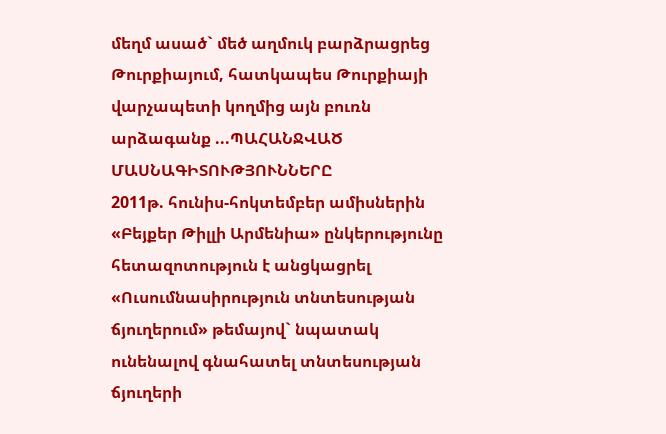մեղմ ասած` մեծ աղմուկ բարձրացրեց Թուրքիայում, հատկապես Թուրքիայի վարչապետի կողմից այն բուռն արձագանք ...ՊԱՀԱՆՋՎԱԾ ՄԱՍՆԱԳԻՏՈՒԹՅՈՒՆՆԵՐԸ
2011թ. հունիս-հոկտեմբեր ամիսներին «Բեյքեր Թիլլի Արմենիա» ընկերությունը հետազոտություն է անցկացրել «Ուսումնասիրություն տնտեսության ճյուղերում» թեմայով` նպատակ ունենալով գնահատել տնտեսության ճյուղերի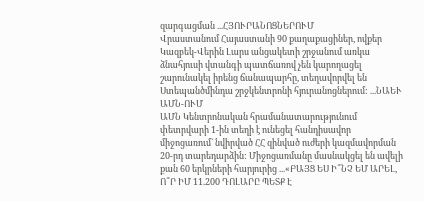զարգացման ...ՀՅՈՒՐԱՆՈՑՆԵՐՈՒՄ
Վրաստանում Հայաստանի 90 քաղաքացիներ, ովքեր Կազբեկ-Վերին Լարս անցակետի շրջանում առկա ձնահյուսի վտանգի պատճառով չեն կարողացել շարունակել իրենց ճանապարհը, տեղավորվել են Ստեպանծմինդա շրջկենտրոնի հյուրանոցներում: ...ՆԱԵՒ ԱՄՆ-ՈՒՄ
ԱՄՆ Կենտրոնական հրամանատարությունում փետրվարի 1-ին տեղի է ունեցել հանդիսավոր միջոցառում` նվիրված ՀՀ զինված ուժերի կազմավորման 20-րդ տարեդարձին: Միջոցառմանը մասնակցել են ավելի քան 60 երկրների հարյուրից ...«ԲԱՅՑ ԵՍ Ի՞ՆՉ ԵՄ ԱՐԵԼ, Ո՞Ր ԻՄ 11.200 ԴՈԼԱՐԸ ՊԵՏՔ Է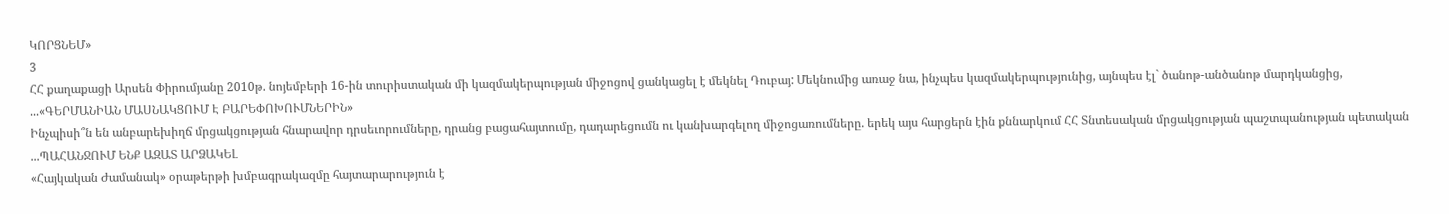ԿՈՐՑՆԵՄ»
3
ՀՀ քաղաքացի Արսեն Փիրումյանը 2010թ. նոյեմբերի 16-ին տուրիստական մի կազմակերպության միջոցով ցանկացել է մեկնել Դուբայ: Մեկնումից առաջ նա, ինչպես կազմակերպությունից, այնպես էլ` ծանոթ-անծանոթ մարդկանցից, ...«ԳԵՐՄԱՆԻԱՆ ՄԱՍՆԱԿՑՈՒՄ Է ԲԱՐԵՓՈԽՈՒՄՆԵՐԻՆ»
Ինչպիսի՞ն են անբարեխիղճ մրցակցության հնարավոր դրսեւորումները, դրանց բացահայտումը, դադարեցումն ու կանխարգելող միջոցառումները. երեկ այս հարցերն էին քննարկում ՀՀ Տնտեսական մրցակցության պաշտպանության պետական ...ՊԱՀԱՆՋՈՒՄ ԵՆՔ ԱԶԱՏ ԱՐՁԱԿԵԼ
«Հայկական Ժամանակ» օրաթերթի խմբագրակազմը հայտարարություն է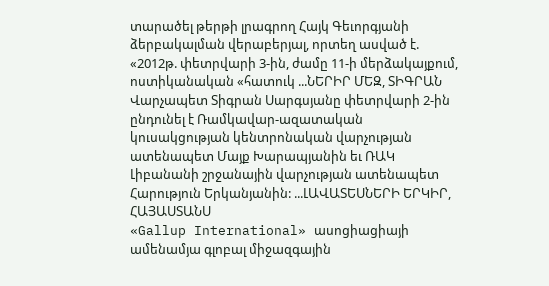տարածել թերթի լրագրող Հայկ Գեւորգյանի ձերբակալման վերաբերյալ, որտեղ ասված է. «2012թ. փետրվարի 3-ին, ժամը 11-ի մերձակայքում, ոստիկանական «հատուկ ...ՆԵՐԻՐ ՄԵԶ, ՏԻԳՐԱՆ
Վարչապետ Տիգրան Սարգսյանը փետրվարի 2-ին ընդունել է Ռամկավար-ազատական կուսակցության կենտրոնական վարչության ատենապետ Մայք Խարապյանին եւ ՌԱԿ Լիբանանի շրջանային վարչության ատենապետ Հարություն Երկանյանին: ...ԼԱՎԱՏԵՍՆԵՐԻ ԵՐԿԻՐ, ՀԱՅԱՍՏԱՆՍ
«Gallup International» ասոցիացիայի ամենամյա գլոբալ միջազգային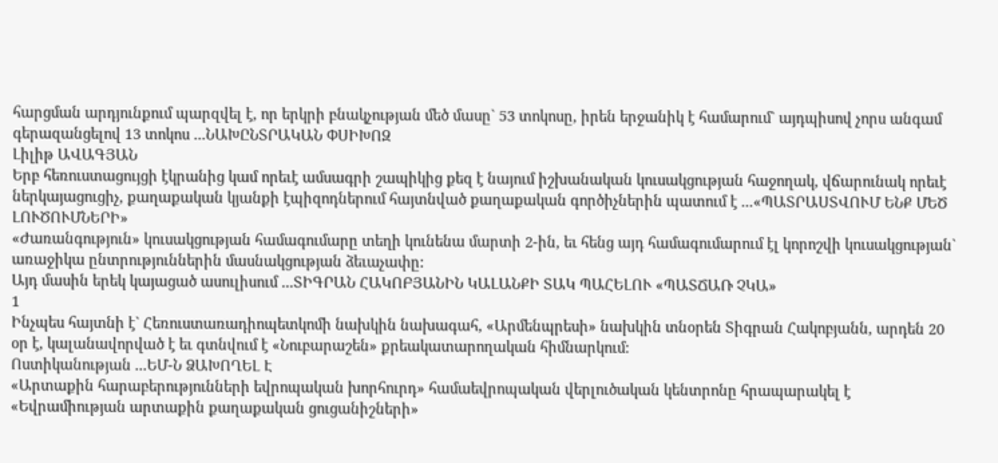հարցման արդյունքում պարզվել է, որ երկրի բնակչության մեծ մասը` 53 տոկոսը, իրեն երջանիկ է համարում` այդպիսով չորս անգամ գերազանցելով 13 տոկոս ...ՆԱԽԸՆՏՐԱԿԱՆ ՓՍԻԽՈԶ
Լիլիթ ԱՎԱԳՅԱՆ
Երբ հեռուստացույցի էկրանից կամ որեւէ ամսագրի շապիկից քեզ է նայում իշխանական կուսակցության հաջողակ, վճարունակ որեւէ ներկայացուցիչ, քաղաքական կյանքի էպիզոդներում հայտնված քաղաքական գործիչներին պատում է ...«ՊԱՏՐԱՍՏՎՈՒՄ ԵՆՔ ՄԵԾ ԼՈՒԾՈՒՄՆԵՐԻ»
«Ժառանգություն» կուսակցության համագումարը տեղի կունենա մարտի 2-ին, եւ հենց այդ համագումարում էլ կորոշվի կուսակցության` առաջիկա ընտրություններին մասնակցության ձեւաչափը:
Այդ մասին երեկ կայացած ասուլիսում ...ՏԻԳՐԱՆ ՀԱԿՈԲՅԱՆԻՆ ԿԱԼԱՆՔԻ ՏԱԿ ՊԱՀԵԼՈՒ «ՊԱՏՃԱՌ ՉԿԱ»
1
Ինչպես հայտնի է` Հեռուստառադիոպետկոմի նախկին նախագահ, «Արմենպրեսի» նախկին տնօրեն Տիգրան Հակոբյանն, արդեն 20 օր է, կալանավորված է եւ գտնվում է «Նուբարաշեն» քրեակատարողական հիմնարկում:
Ոստիկանության ...ԵՄ-Ն ՁԱԽՈՂԵԼ Է
«Արտաքին հարաբերությունների եվրոպական խորհուրդ» համաեվրոպական վերլուծական կենտրոնը հրապարակել է «Եվրամիության արտաքին քաղաքական ցուցանիշների»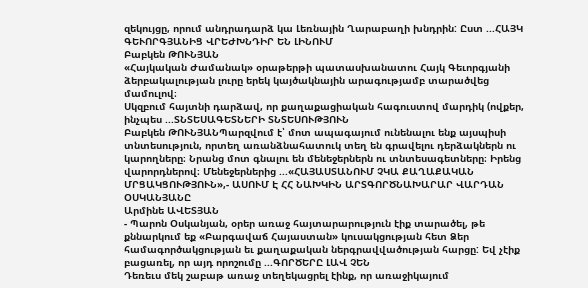զեկույցը, որում անդրադարձ կա Լեռնային Ղարաբաղի խնդրին: Ըստ ...ՀԱՅԿ ԳԵՒՈՐԳՅԱՆԻՑ ՎՐԵԺԽՆԴԻՐ ԵՆ ԼԻՆՈՒՄ
Բաբկեն ԹՈՒՆՅԱՆ
«Հայկական Ժամանակ» օրաթերթի պատասխանատու Հայկ Գեւորգյանի ձերբակալության լուրը երեկ կայծակնային արագությամբ տարածվեց մամուլով։
Սկզբում հայտնի դարձավ, որ քաղաքացիական հագուստով մարդիկ (ովքեր, ինչպես ...ՏՆՏԵՍԱԳԵՏՆԵՐԻ ՏՆՏԵՍՈՒԹՅՈՒՆ
Բաբկեն ԹՈՒՆՅԱՆՊարզվում է՝ մոտ ապագայում ունենալու ենք այսպիսի տնտեսություն, որտեղ առանձնահատուկ տեղ են գրավելու դերձակներն ու կարողները։ Նրանց մոտ գնալու են մենեջերներն ու տնտեսագետները։ Իրենց վարորդներով։ Մենեջերներից ...«ՀԱՅԱՍՏԱՆՈՒՄ ՉԿԱ ՔԱՂԱՔԱԿԱՆ ՄՐՑԱԿՑՈՒԹՅՈՒՆ»,- ԱՍՈՒՄ Է ՀՀ ՆԱԽԿԻՆ ԱՐՏԳՈՐԾՆԱԽԱՐԱՐ ՎԱՐԴԱՆ ՕՍԿԱՆՅԱՆԸ
Արմինե ԱՎԵՏՅԱՆ
- Պարոն Օսկանյան, օրեր առաջ հայտարարություն էիք տարածել, թե քննարկում եք «Բարգավաճ Հայաստան» կուսակցության հետ Ձեր համագործակցության եւ քաղաքական ներգրավվածության հարցը: Եվ չէիք բացառել, որ այդ որոշումը ...ԳՈՐԾԵՐԸ ԼԱՎ ՉԵՆ
Դեռեւս մեկ շաբաթ առաջ տեղեկացրել էինք, որ առաջիկայում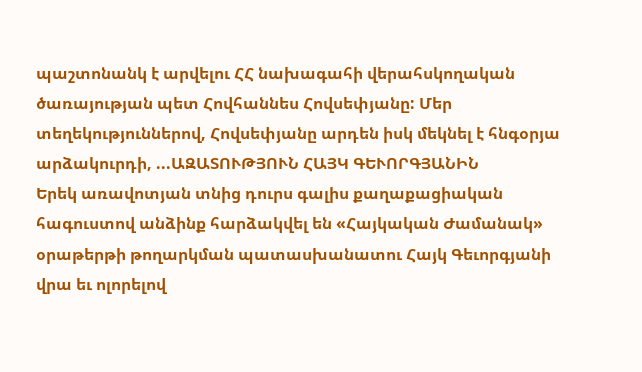պաշտոնանկ է արվելու ՀՀ նախագահի վերահսկողական ծառայության պետ Հովհաննես Հովսեփյանը: Մեր տեղեկություններով, Հովսեփյանը արդեն իսկ մեկնել է հնգօրյա արձակուրդի, ...ԱԶԱՏՈՒԹՅՈՒՆ ՀԱՅԿ ԳԵՒՈՐԳՅԱՆԻՆ
Երեկ առավոտյան տնից դուրս գալիս քաղաքացիական հագուստով անձինք հարձակվել են «Հայկական Ժամանակ» օրաթերթի թողարկման պատասխանատու Հայկ Գեւորգյանի վրա եւ ոլորելով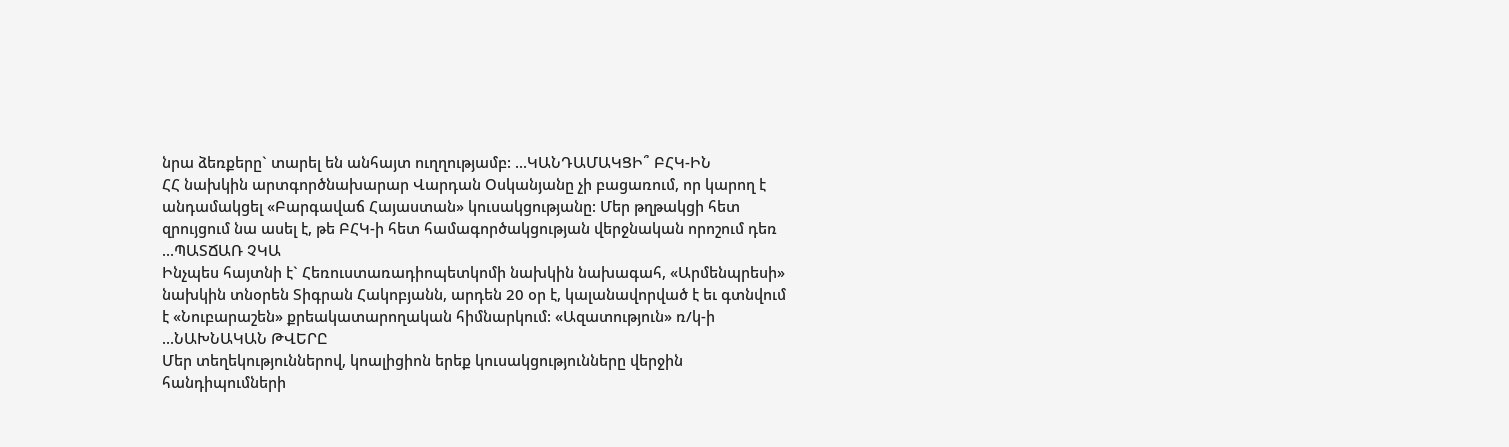նրա ձեռքերը` տարել են անհայտ ուղղությամբ: ...ԿԱՆԴԱՄԱԿՑԻ՞ ԲՀԿ-ԻՆ
ՀՀ նախկին արտգործնախարար Վարդան Օսկանյանը չի բացառում, որ կարող է անդամակցել «Բարգավաճ Հայաստան» կուսակցությանը: Մեր թղթակցի հետ զրույցում նա ասել է, թե ԲՀԿ-ի հետ համագործակցության վերջնական որոշում դեռ ...ՊԱՏՃԱՌ ՉԿԱ
Ինչպես հայտնի է` Հեռուստառադիոպետկոմի նախկին նախագահ, «Արմենպրեսի» նախկին տնօրեն Տիգրան Հակոբյանն, արդեն 20 օր է, կալանավորված է եւ գտնվում է «Նուբարաշեն» քրեակատարողական հիմնարկում: «Ազատություն» ռ/կ-ի ...ՆԱԽՆԱԿԱՆ ԹՎԵՐԸ
Մեր տեղեկություններով, կոալիցիոն երեք կուսակցությունները վերջին հանդիպումների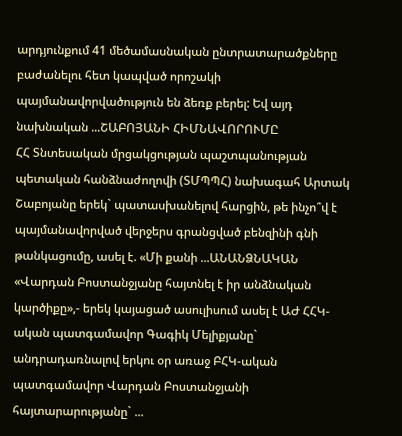արդյունքում 41 մեծամասնական ընտրատարածքները բաժանելու հետ կապված որոշակի պայմանավորվածություն են ձեռք բերել: Եվ այդ նախնական ...ՇԱԲՈՅԱՆԻ ՀԻՄՆԱՎՈՐՈՒՄԸ
ՀՀ Տնտեսական մրցակցության պաշտպանության պետական հանձնաժողովի (ՏՄՊՊՀ) նախագահ Արտակ Շաբոյանը երեկ` պատասխանելով հարցին, թե ինչո՞վ է պայմանավորված վերջերս գրանցված բենզինի գնի թանկացումը, ասել է. «Մի քանի ...ԱՆԱՆՁՆԱԿԱՆ
«Վարդան Բոստանջյանը հայտնել է իր անձնական կարծիքը»,- երեկ կայացած ասուլիսում ասել է ԱԺ ՀՀԿ-ական պատգամավոր Գագիկ Մելիքյանը` անդրադառնալով երկու օր առաջ ԲՀԿ-ական պատգամավոր Վարդան Բոստանջյանի հայտարարությանը` ...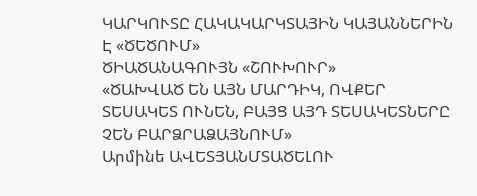ԿԱՐԿՈՒՏԸ ՀԱԿԱԿԱՐԿՏԱՅԻՆ ԿԱՅԱՆՆԵՐԻՆ Է «ԾԵԾՈՒՄ»
ԾԻԱԾԱՆԱԳՈՒՅՆ «ՇՈՒԽՈՒՐ»
«ԾԱԽՎԱԾ ԵՆ ԱՅՆ ՄԱՐԴԻԿ, ՈՎՔԵՐ ՏԵՍԱԿԵՏ ՈՒՆԵՆ, ԲԱՅՑ ԱՅԴ ՏԵՍԱԿԵՏՆԵՐԸ ՉԵՆ ԲԱՐՁՐԱՁԱՅՆՈՒՄ»
Արմինե ԱՎԵՏՅԱՆՄՏԱԾԵԼՈՒ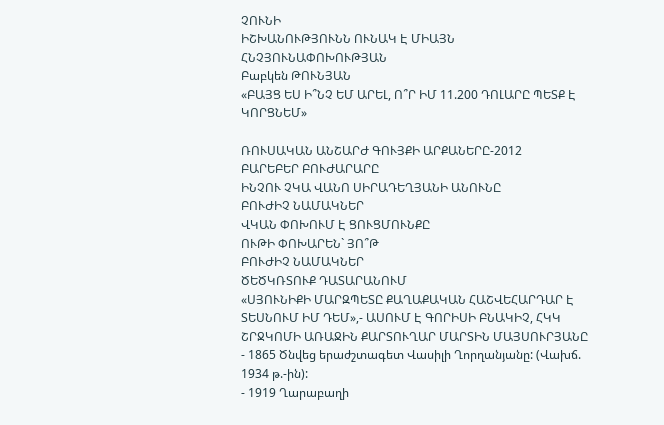ՉՈՒՆԻ
ԻՇԽԱՆՈՒԹՅՈՒՆՆ ՈՒՆԱԿ Է ՄԻԱՅՆ ՀՆՉՅՈՒՆԱՓՈԽՈՒԹՅԱՆ
Բաբկեն ԹՈՒՆՅԱՆ
«ԲԱՅՑ ԵՍ Ի՞ՆՉ ԵՄ ԱՐԵԼ, Ո՞Ր ԻՄ 11.200 ԴՈԼԱՐԸ ՊԵՏՔ Է ԿՈՐՑՆԵՄ»

ՌՈՒՍԱԿԱՆ ԱՆՇԱՐԺ ԳՈՒՅՔԻ ԱՐՔԱՆԵՐԸ-2012
ԲԱՐԵԲԵՐ ԲՈՒԺԱՐԱՐԸ
ԻՆՉՈՒ ՉԿԱ ՎԱՆՈ ՍԻՐԱԴԵՂՅԱՆԻ ԱՆՈՒՆԸ
ԲՈՒԺԻՉ ՆԱՄԱԿՆԵՐ
ՎԿԱՆ ՓՈԽՈՒՄ Է ՑՈՒՑՄՈՒՆՔԸ
ՈՒԹԻ ՓՈԽԱՐԵՆ` ՅՈ՞Թ
ԲՈՒԺԻՉ ՆԱՄԱԿՆԵՐ
ԾԵԾԿՌՏՈՒՔ ԴԱՏԱՐԱՆՈՒՄ
«ՍՅՈՒՆԻՔԻ ՄԱՐԶՊԵՏԸ ՔԱՂԱՔԱԿԱՆ ՀԱՇՎԵՀԱՐԴԱՐ Է ՏԵՍՆՈՒՄ ԻՄ ԴԵՄ»,- ԱՍՈՒՄ Է ԳՈՐԻՍԻ ԲՆԱԿԻՉ, ՀԿԿ ՇՐՋԿՈՄԻ ԱՌԱՋԻՆ ՔԱՐՏՈՒՂԱՐ ՄԱՐՏԻՆ ՄԱՅՍՈՒՐՅԱՆԸ
- 1865 Ծնվեց երաժշտագետ Վասիլի Ղորղանյանը: (Վախճ. 1934 թ.-ին):
- 1919 Ղարաբաղի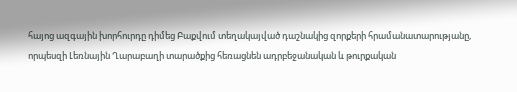հայոց ազգային խորհուրդը դիմեց Բաքվում տեղակայված դաշնակից զորքերի հրամանատարությանը, որպեսզի Լեռնային Ղարաբաղի տարածքից հեռացնեն ադրբեջանական և թուրքական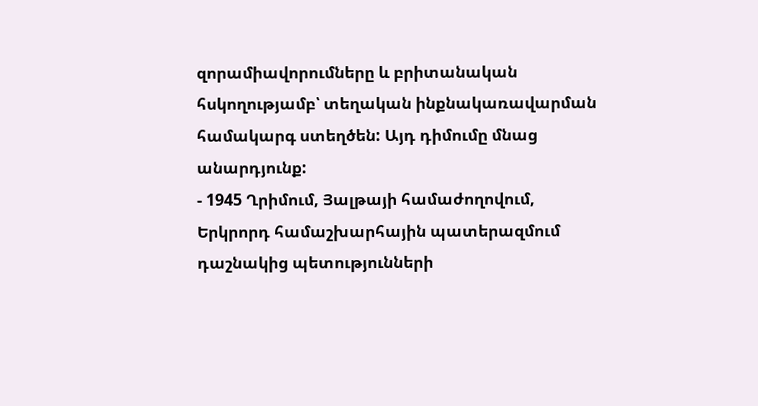զորամիավորումները և բրիտանական հսկողությամբ՝ տեղական ինքնակառավարման համակարգ ստեղծեն: Այդ դիմումը մնաց անարդյունք:
- 1945 Ղրիմում, Յալթայի համաժողովում, Երկրորդ համաշխարհային պատերազմում դաշնակից պետությունների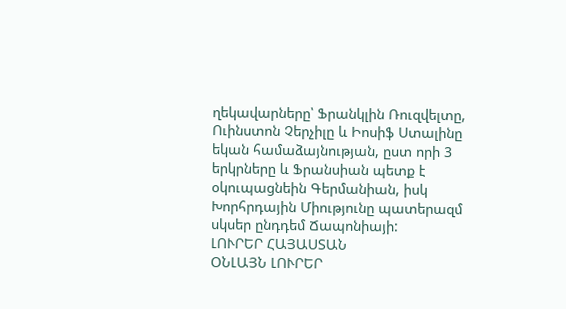ղեկավարները՝ Ֆրանկլին Ռուզվելտը, Ուինստոն Չերչիլը և Իոսիֆ Ստալինը եկան համաձայնության, ըստ որի 3 երկրները և Ֆրանսիան պետք է օկուպացնեին Գերմանիան, իսկ Խորհրդային Միությունը պատերազմ սկսեր ընդդեմ Ճապոնիայի:
ԼՈՒՐԵՐ ՀԱՅԱՍՏԱՆ
ՕՆԼԱՅՆ ԼՈՒՐԵՐ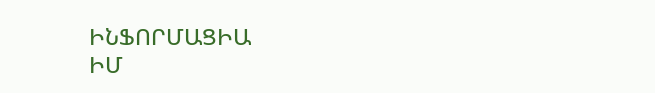ԻՆՖՈՐՄԱՑԻԱ
ԻՄ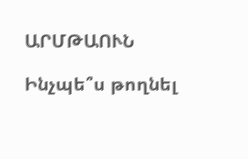ԱՐՄԹԱՈՒՆ

Ինչպե՞ս թողնել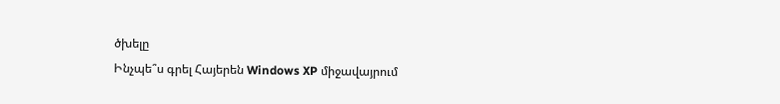ծխելը
Ինչպե՞ս գրել Հայերեն Windows XP միջավայրում